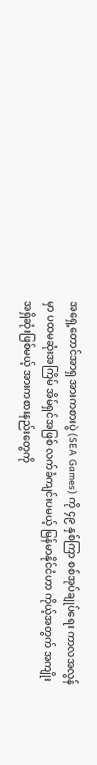အရှေ့တောင်အာရှ အားကစားပွဲ (SEA Games) ကို ၄၉ နှစ်ကြာ စစ်အုပ်ချုပ်ရေး ကာလအလွန်မှာ ပထမဆုံးအကြိမ် အိမ်ရှင်အဖြစ် လက်ခံကျင်းပမယ့် မြန်မာနိုင်ငံဟာ ကိုယ့်အတွက် အကျိုးအရှိဆုံးဖြစ်မယ့် အားကစားနည်းတွေကို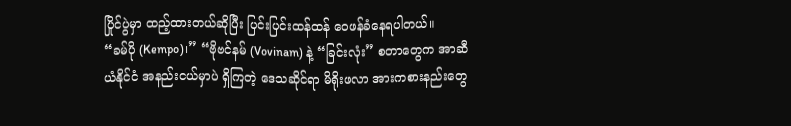ပြိုင်ပွဲမှာ ထည့်ထားတယ်ဆိုပြီး ပြင်းပြင်းထန်ထန် ဝေဖန်ခံနေရပါတယ်။
“ခမ်ပို (Kempo)၊” “ဗိုဗင်နမ် (Vovinam) နဲ့ “ခြင်းလုံး” စတာတွေက အာဆီယံနိုင်ငံ အနည်းငယ်မှာပဲ ရှိကြတဲ့ ဒေသဆိုင်ရာ မိရိုးဖလာ အားကစားနည်းတွေ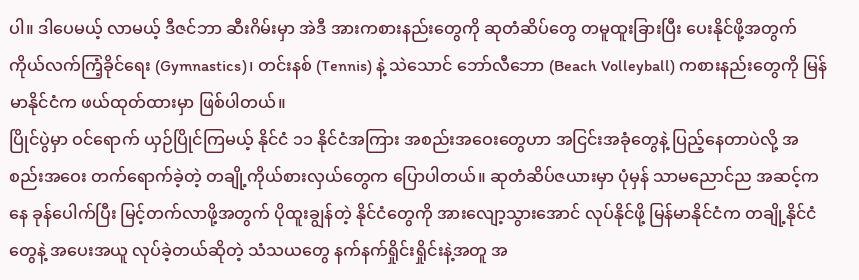ပါ။ ဒါပေမယ့် လာမယ့် ဒီဇင်ဘာ ဆီးဂိမ်းမှာ အဲဒီ အားကစားနည်းတွေကို ဆုတံဆိပ်တွေ တမူထူးခြားပြီး ပေးနိုင်ဖို့အတွက် ကိုယ်လက်ကြံ့ခိုင်ရေး (Gymnastics)၊ တင်းနစ် (Tennis) နဲ့ သဲသောင် ဘော်လီဘော (Beach Volleyball) ကစားနည်းတွေကို မြန်မာနိုင်ငံက ဖယ်ထုတ်ထားမှာ ဖြစ်ပါတယ်။
ပြိုင်ပွဲမှာ ဝင်ရောက် ယှဉ်ပြိုင်ကြမယ့် နိုင်ငံ ၁၁ နိုင်ငံအကြား အစည်းအဝေးတွေဟာ အငြင်းအခုံတွေနဲ့ ပြည့်နေတာပဲလို့ အစည်းအဝေး တက်ရောက်ခဲ့တဲ့ တချို့ကိုယ်စားလှယ်တွေက ပြောပါတယ်။ ဆုတံဆိပ်ဇယားမှာ ပုံမှန် သာမညောင်ည အဆင့်ကနေ ခုန်ပေါက်ပြီး မြင့်တက်လာဖို့အတွက် ပိုထူးချွန်တဲ့ နိုင်ငံတွေကို အားလျော့သွားအောင် လုပ်နိုင်ဖို့ မြန်မာနိုင်ငံက တချို့နိုင်ငံတွေနဲ့ အပေးအယူ လုပ်ခဲ့တယ်ဆိုတဲ့ သံသယတွေ နက်နက်ရှိုင်းရှိုင်းနဲ့အတူ အ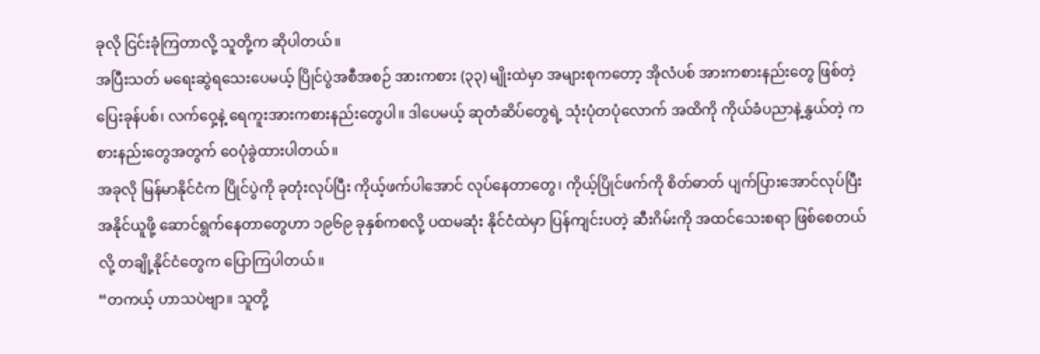ခုလို ငြင်းခုံကြတာလို့ သူတို့က ဆိုပါတယ်။
အပြီးသတ် မရေးဆွဲရသေးပေမယ့် ပြိုင်ပွဲအစီအစဉ် အားကစား (၃၃) မျိုးထဲမှာ အများစုကတော့ အိုလံပစ် အားကစားနည်းတွေ ဖြစ်တဲ့ ပြေးခုန်ပစ်၊ လက်ဝှေ့နဲ့ ရေကူးအားကစားနည်းတွေပါ။ ဒါပေမယ့် ဆုတံဆိပ်တွေရဲ့ သုံးပုံတပုံလောက် အထိကို ကိုယ်ခံပညာနဲ့နွှယ်တဲ့ ကစားနည်းတွေအတွက် ဝေပုံခွဲထားပါတယ်။
အခုလို မြန်မာနိုင်ငံက ပြိုင်ပွဲကို ခုတုံးလုပ်ပြီး ကိုယ့်ဖက်ပါအောင် လုပ်နေတာတွေ၊ ကိုယ့်ပြိုင်ဖက်ကို စိတ်ဓာတ် ပျက်ပြားအောင်လုပ်ပြီး အနိုင်ယူဖို့ ဆောင်ရွက်နေတာတွေဟာ ၁၉၆၉ ခုနှစ်ကစလို့ ပထမဆုံး နိုင်ငံထဲမှာ ပြန်ကျင်းပတဲ့ ဆီးဂိမ်းကို အထင်သေးစရာ ဖြစ်စေတယ်လို့ တချို့နိုင်ငံတွေက ပြောကြပါတယ်။
“တကယ့် ဟာသပဲဗျာ။ သူတို့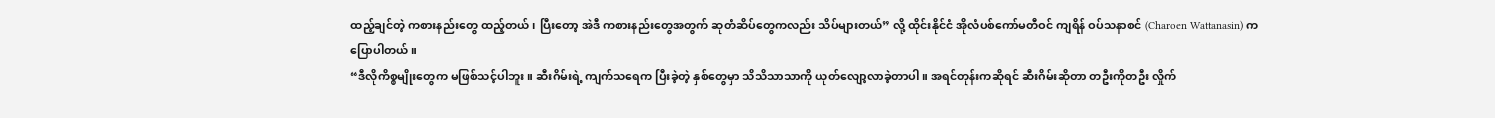ထည့်ချင်တဲ့ ကစားနည်းတွေ ထည့်တယ်၊ ပြီးတော့ အဲဒီ ကစားနည်းတွေအတွက် ဆုတံဆိပ်တွေကလည်း သိပ်များတယ်” လို့ ထိုင်းနိုင်ငံ အိုလံပစ်ကော်မတီဝင် ကျရိန် ဝပ်သနာစင် (Charoen Wattanasin) က ပြောပါတယ်။
“ဒီလိုကိစ္စမျိုးတွေက မဖြစ်သင့်ပါဘူး။ ဆီးဂိမ်းရဲ့ ကျက်သရေက ပြီးခဲ့တဲ့ နှစ်တွေမှာ သိသိသာသာကို ယုတ်လျော့လာခဲ့တာပါ။ အရင်တုန်းကဆိုရင် ဆီးဂိမ်းဆိုတာ တဦးကိုတဦး လှိုက်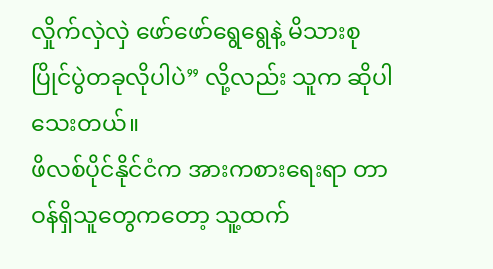လှိုက်လှဲလှဲ ဖော်ဖော်ရွေရွေနဲ့ မိသားစု ပြိုင်ပွဲတခုလိုပါပဲ” လို့လည်း သူက ဆိုပါသေးတယ်။
ဖိလစ်ပိုင်နိုင်ငံက အားကစားရေးရာ တာဝန်ရှိသူတွေကတော့ သူ့ထက်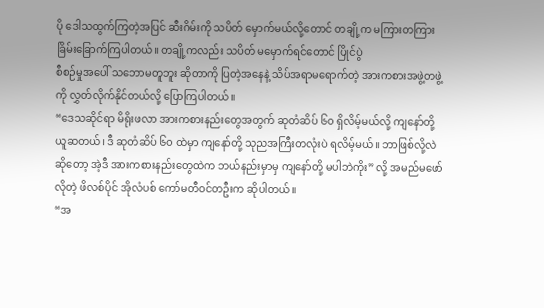ပို ဒေါသထွက်ကြတဲ့အပြင် ဆီးဂိမ်းကို သပိတ် မှောက်မယ်လို့တောင် တချို့က မကြားတကြား ခြိမ်းခြောက်ကြပါတယ်။ တချို့ကလည်း သပိတ် မမှောက်ရင်တောင် ပြိုင်ပွဲ
စီစဉ်မှုအပေါ် သဘောမတူဘူး ဆိုတာကို ပြတဲ့အနေနဲ့ သိပ်အရာမရောက်တဲ့ အားကစားအဖွဲ့တဖွဲ့ကို လွှတ်လိုက်နိုင်တယ်လို့ ပြောကြပါတယ်။
“ဒေသဆိုင်ရာ မိရိုးဖလာ အားကစားနည်းတွေအတွက် ဆုတံဆိပ် ၆၀ ရှိလိမ့်မယ်လို့ ကျနော်တို့ ယူဆတယ်၊ ဒီ ဆုတံဆိပ် ၆၀ ထဲမှာ ကျနော်တို့ သုညအကြီးတလုံးပဲ ရလိမ့်မယ်။ ဘာဖြစ်လို့လဲဆိုတော့ အဲ့ဒီ အားကစားနည်းတွေထဲက ဘယ်နည်းမှာမှ ကျနော်တို့ မပါဘဲကိုး” လို့ အမည်မဖော်လိုတဲ့ ဖိလစ်ပိုင် အိုလံပစ် ကော်မတီဝင်တဦးက ဆိုပါတယ်။
“အ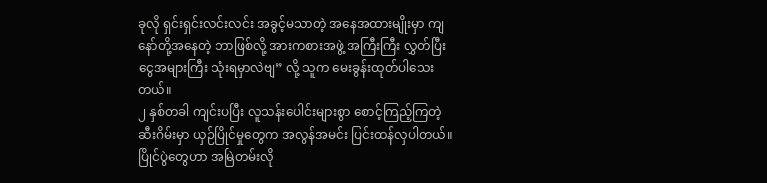ခုလို ရှင်းရှင်းလင်းလင်း အခွင့်မသာတဲ့ အနေအထားမျိုးမှာ ကျနော်တို့အနေတဲ့ ဘာဖြစ်လို့ အားကစားအဖွဲ့ အကြီးကြီး လွှတ်ပြီး ငွေအများကြီး သုံးရမှာလဲဗျ” လို့ သူက မေးခွန်းထုတ်ပါသေးတယ်။
၂ နှစ်တခါ ကျင်းပပြီး လူသန်းပေါင်းများစွာ စောင့်ကြည့်ကြတဲ့ ဆီးဂိမ်းမှာ ယှဉ်ပြိုင်မှုတွေက အလွန်အမင်း ပြင်းထန်လှပါတယ်။ ပြိုင်ပွဲတွေဟာ အမြဲတမ်းလို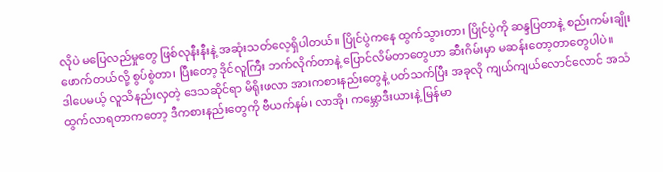လိုပဲ မပြေလည်မှုတွေ ဖြစ်လုနီးနီးနဲ့ အဆုံးသတ်လေ့ရှိပါတယ်။ ပြိုင်ပွဲကနေ ထွက်သွားတာ၊ ပြိုင်ပွဲကို ဆန္ဒပြတာနဲ့ စည်းကမ်းချိုးဖောက်တယ်လို့ စွပ်စွဲတာ၊ ပြီးတော့ ဒိုင်လူကြီး ဘက်လိုက်တာနဲ့ ပြောင်လိမ်တာတွေဟာ ဆီးဂိမ်းမှာ မဆန်းတော့တာတွေပါပဲ။
ဒါပေမယ့် လူသိနည်းလှတဲ့ ဒေသဆိုင်ရာ မိရိုးဖလာ အားကစားနည်းတွေနဲ့ ပတ်သက်ပြီး အခုလို ကျယ်ကျယ်လောင်လောင် အသံထွက်လာရတာကတော့ ဒီကစားနည်းတွေကို ဗီယက်နမ်၊ လာအို၊ ကမ္ဘောဒီးယားနဲ့ မြန်မာ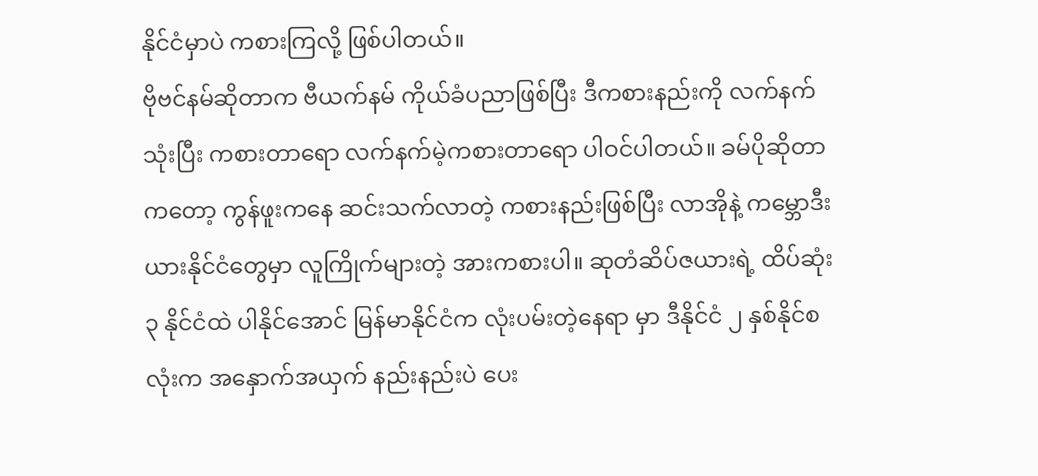နိုင်ငံမှာပဲ ကစားကြလို့ ဖြစ်ပါတယ်။
ဗိုဗင်နမ်ဆိုတာက ဗီယက်နမ် ကိုယ်ခံပညာဖြစ်ပြီး ဒီကစားနည်းကို လက်နက်သုံးပြီး ကစားတာရော လက်နက်မဲ့ကစားတာရော ပါဝင်ပါတယ်။ ခမ်ပိုဆိုတာကတော့ ကွန်ဖူးကနေ ဆင်းသက်လာတဲ့ ကစားနည်းဖြစ်ပြီး လာအိုနဲ့ ကမ္ဘောဒီးယားနိုင်ငံတွေမှာ လူကြိုက်များတဲ့ အားကစားပါ။ ဆုတံဆိပ်ဇယားရဲ့ ထိပ်ဆုံး ၃ နိုင်ငံထဲ ပါနိုင်အောင် မြန်မာနိုင်ငံက လုံးပမ်းတဲ့နေရာ မှာ ဒီနိုင်ငံ ၂ နှစ်နိုင်စလုံးက အနှောက်အယှက် နည်းနည်းပဲ ပေး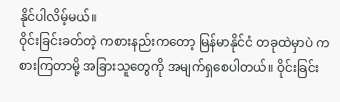နိုင်ပါလိမ့်မယ်။
ဝိုင်းခြင်းခတ်တဲ့ ကစားနည်းကတော့ မြန်မာနိုင်ငံ တခုထဲမှာပဲ ကစားကြတာမို့ အခြားသူတွေကို အမျက်ရှစေပါတယ်။ ဝိုင်းခြင်း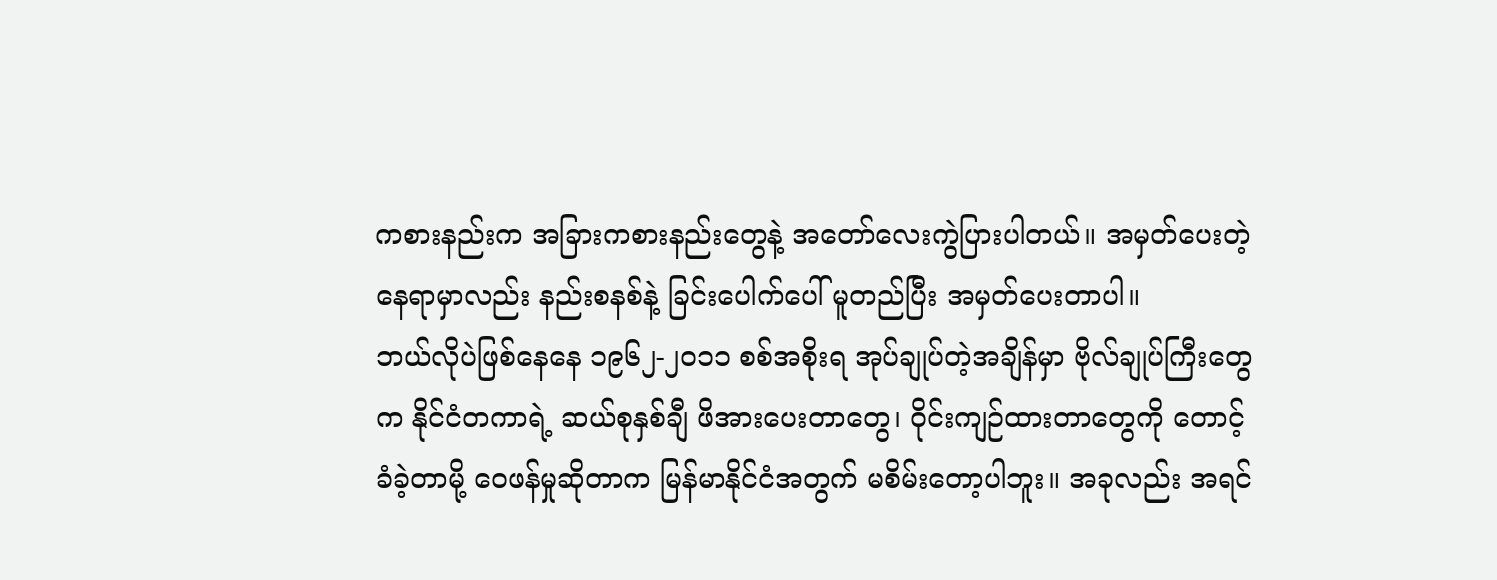ကစားနည်းက အခြားကစားနည်းတွေနဲ့ အတော်လေးကွဲပြားပါတယ်။ အမှတ်ပေးတဲ့ နေရာမှာလည်း နည်းစနစ်နဲ့ ခြင်းပေါက်ပေါ် မူတည်ပြီး အမှတ်ပေးတာပါ။
ဘယ်လိုပဲဖြစ်နေနေ ၁၉၆၂-၂၀၁၁ စစ်အစိုးရ အုပ်ချုပ်တဲ့အချိန်မှာ ဗိုလ်ချုပ်ကြီးတွေက နိုင်ငံတကာရဲ့ ဆယ်စုနှစ်ချီ ဖိအားပေးတာတွေ၊ ဝိုင်းကျဉ်ထားတာတွေကို တောင့်ခံခဲ့တာမို့ ဝေဖန်မှုဆိုတာက မြန်မာနိုင်ငံအတွက် မစိမ်းတော့ပါဘူး။ အခုလည်း အရင်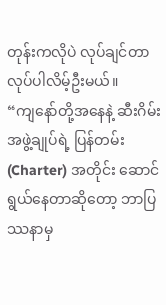တုန်းကလိုပဲ လုပ်ချင်တာ လုပ်ပါလိမ့်ဦးမယ်။
“ကျနော်တို့အနေနဲ့ ဆီးဂိမ်းအဖွဲ့ချုပ်ရဲ့ ပြန်တမ်း (Charter) အတိုင်း ဆောင်ရွယ်နေတာဆိုတော့ ဘာပြဿနာမှ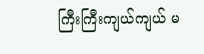ကြီးကြီးကျယ်ကျယ် မ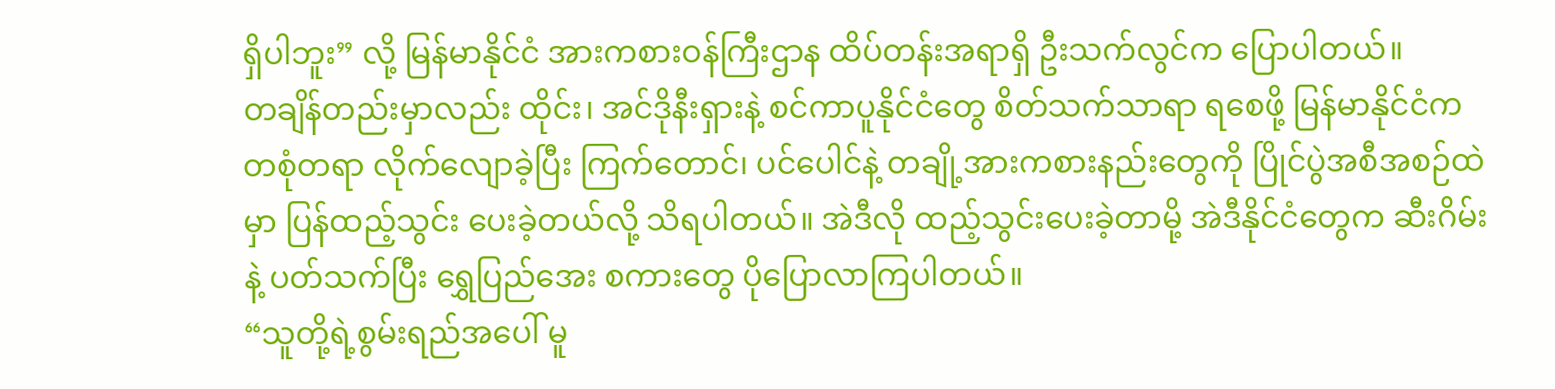ရှိပါဘူး” လို့ မြန်မာနိုင်ငံ အားကစားဝန်ကြီးဌာန ထိပ်တန်းအရာရှိ ဦးသက်လွင်က ပြောပါတယ်။
တချိန်တည်းမှာလည်း ထိုင်း၊ အင်ဒိုနီးရှားနဲ့ စင်ကာပူနိုင်ငံတွေ စိတ်သက်သာရာ ရစေဖို့ မြန်မာနိုင်ငံက တစုံတရာ လိုက်လျောခဲ့ပြီး ကြက်တောင်၊ ပင်ပေါင်နဲ့ တချို့အားကစားနည်းတွေကို ပြိုင်ပွဲအစီအစဉ်ထဲမှာ ပြန်ထည့်သွင်း ပေးခဲ့တယ်လို့ သိရပါတယ်။ အဲဒီလို ထည့်သွင်းပေးခဲ့တာမို့ အဲဒီနိုင်ငံတွေက ဆီးဂိမ်းနဲ့ ပတ်သက်ပြီး ရွှေပြည်အေး စကားတွေ ပိုပြောလာကြပါတယ်။
“သူတို့ရဲ့စွမ်းရည်အပေါ် မူ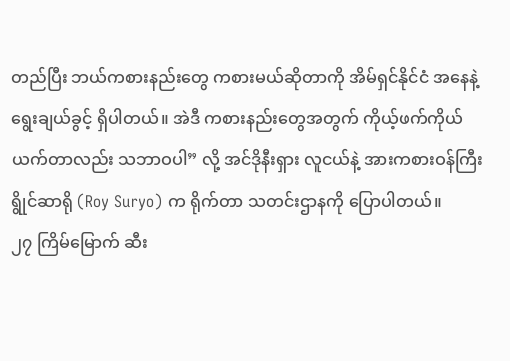တည်ပြီး ဘယ်ကစားနည်းတွေ ကစားမယ်ဆိုတာကို အိမ်ရှင်နိုင်ငံ အနေနဲ့ ရွေးချယ်ခွင့် ရှိပါတယ်။ အဲဒီ ကစားနည်းတွေအတွက် ကိုယ့်ဖက်ကိုယ် ယက်တာလည်း သဘာဝပါ” လို့ အင်ဒိုနီးရှား လူငယ်နဲ့ အားကစားဝန်ကြီး ရွိုင်ဆာရို (Roy Suryo) က ရိုက်တာ သတင်းဌာနကို ပြောပါတယ်။
၂၇ ကြိမ်မြောက် ဆီး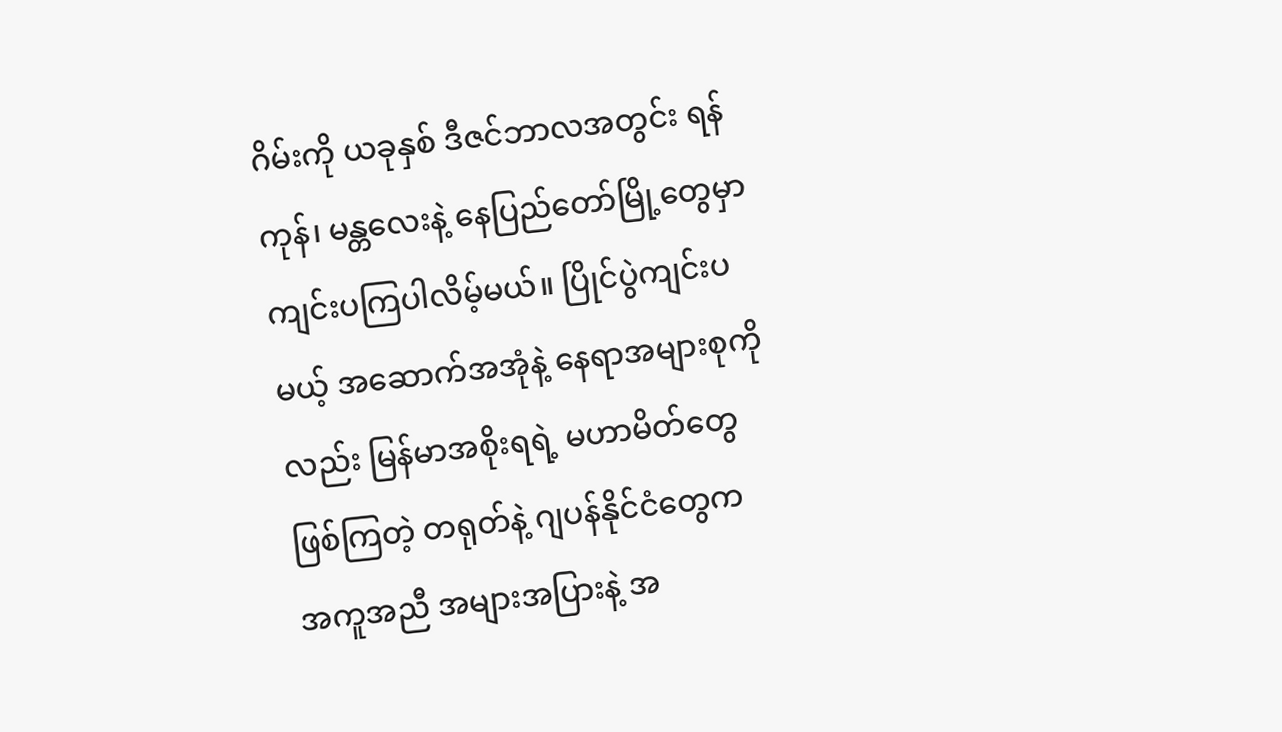ဂိမ်းကို ယခုနှစ် ဒီဇင်ဘာလအတွင်း ရန်ကုန်၊ မန္တလေးနဲ့ နေပြည်တော်မြို့တွေမှာ ကျင်းပကြပါလိမ့်မယ်။ ပြိုင်ပွဲကျင်းပမယ့် အဆောက်အအုံနဲ့ နေရာအများစုကိုလည်း မြန်မာအစိုးရရဲ့ မဟာမိတ်တွေ ဖြစ်ကြတဲ့ တရုတ်နဲ့ ဂျပန်နိုင်ငံတွေက အကူအညီ အများအပြားနဲ့ အ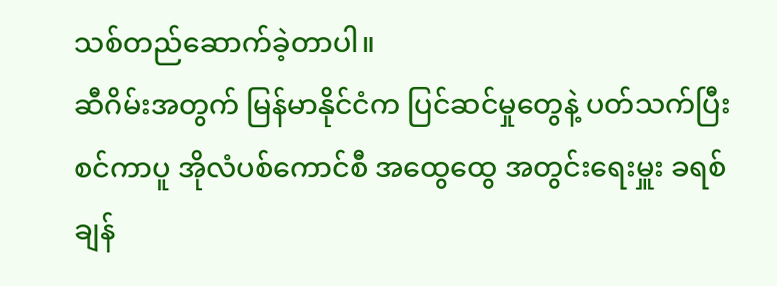သစ်တည်ဆောက်ခဲ့တာပါ။
ဆီဂိမ်းအတွက် မြန်မာနိုင်ငံက ပြင်ဆင်မှုတွေနဲ့ ပတ်သက်ပြီး စင်ကာပူ အိုလံပစ်ကောင်စီ အထွေထွေ အတွင်းရေးမှူး ခရစ်ချန်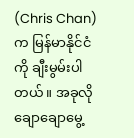(Chris Chan) က မြန်မာနိုင်ငံကို ချီးမွမ်းပါတယ်။ အခုလို ချောချောမွေ့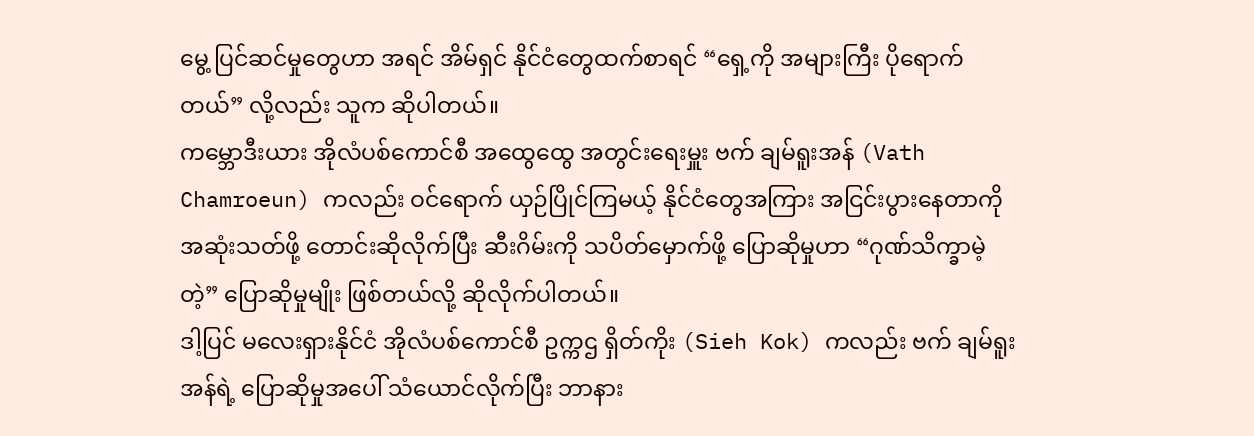မွေ့ ပြင်ဆင်မှုတွေဟာ အရင် အိမ်ရှင် နိုင်ငံတွေထက်စာရင် “ရှေ့ကို အများကြီး ပိုရောက်တယ်” လို့လည်း သူက ဆိုပါတယ်။
ကမ္ဘောဒီးယား အိုလံပစ်ကောင်စီ အထွေထွေ အတွင်းရေးမှူး ဗက် ချမ်ရူးအန် (Vath Chamroeun) ကလည်း ဝင်ရောက် ယှဉ်ပြိုင်ကြမယ့် နိုင်ငံတွေအကြား အငြင်းပွားနေတာကို အဆုံးသတ်ဖို့ တောင်းဆိုလိုက်ပြီး ဆီးဂိမ်းကို သပိတ်မှောက်ဖို့ ပြောဆိုမှုဟာ “ဂုဏ်သိက္ခာမဲ့တဲ့” ပြောဆိုမှုမျိုး ဖြစ်တယ်လို့ ဆိုလိုက်ပါတယ်။
ဒါ့ပြင် မလေးရှားနိုင်ငံ အိုလံပစ်ကောင်စီ ဥက္ကဌ ရှိတ်ကိုး (Sieh Kok) ကလည်း ဗက် ချမ်ရူးအန်ရဲ့ ပြောဆိုမှုအပေါ် သံယောင်လိုက်ပြီး ဘာနား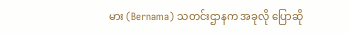မား (Bernama) သတင်းဌာနက အခုလို ပြောဆို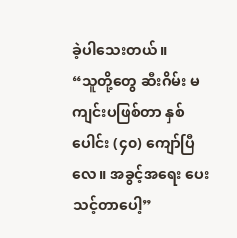ခဲ့ပါသေးတယ်။
“သူတို့တွေ ဆီးဂိမ်း မကျင်းပဖြစ်တာ နှစ်ပေါင်း (၄၀) ကျော်ပြီလေ။ အခွင့်အရေး ပေးသင့်တာပေါ့”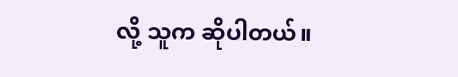လို့ သူက ဆိုပါတယ်။